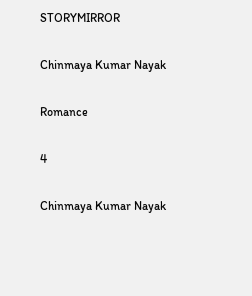STORYMIRROR

Chinmaya Kumar Nayak

Romance

4

Chinmaya Kumar Nayak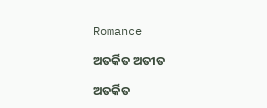Romance

ଅତର୍କିତ ଅତୀତ

ଅତର୍କିତ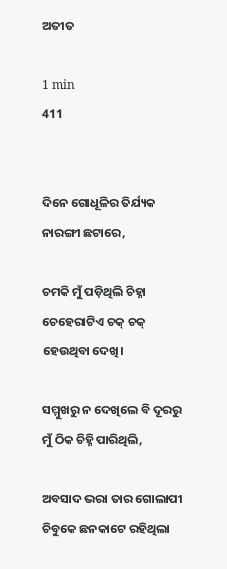ଅତୀତ

1 min
411


ଦିନେ ଗୋଧୂଳିର ତିର୍ଯ୍ୟକ ନାରଙ୍ଗୀ ଛଟାରେ,

ଚମକି ମୁଁ ପଡ଼ିଥିଲି ଚିହ୍ନା ଚେହେରାଟିଏ ଚକ୍ ଚକ୍ ହେଉଥିବା ଦେଖି।

ସମ୍ମୁଖରୁ ନ ଦେଖିଲେ ବି ଦୂରରୁ ମୁଁ ଠିକ ଚିହ୍ନି ପାରିଥିଲି,

ଅବସାଦ ଭରା ତାର ଗୋଲାପୀ ଚିବୁକେ ଛନକାଟେ ରହିଥିଲା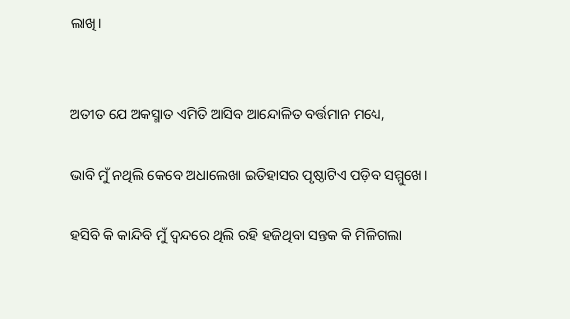ଲାଖି।


ଅତୀତ ଯେ ଅକସ୍ମାତ ଏମିତି ଆସିବ ଆନ୍ଦୋଳିତ ବର୍ତ୍ତମାନ ମଧ୍ୟେ,

ଭାବି ମୁଁ ନଥିଲି କେବେ ଅଧାଲେଖା ଇତିହାସର ପୃଷ୍ଠାଟିଏ ପଡ଼ିବ ସମ୍ମୁଖେ।

ହସିବି କି କାନ୍ଦିବି ମୁଁ ଦ୍ଵନ୍ଦରେ ଥିଲି ରହି ହଜିଥିବା ସନ୍ତକ କି ମିଳିଗଲା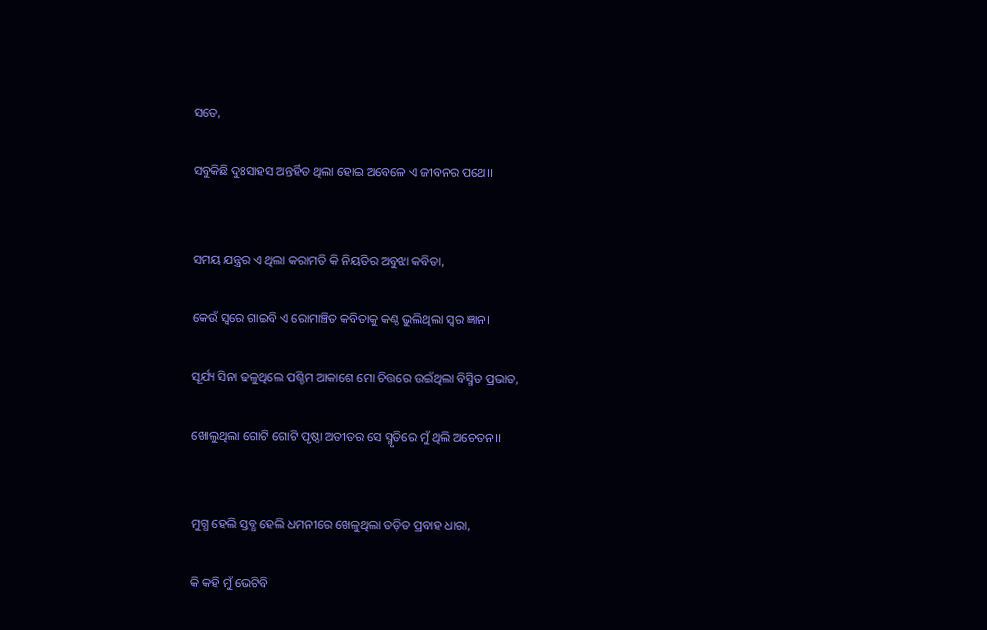ସତେ,

ସବୁକିଛି ଦୁଃସାହସ ଅନ୍ତର୍ହିତ ଥିଲା ହୋଇ ଅବେଳେ ଏ ଜୀବନର ପଥେ।।


ସମୟ ଯନ୍ତ୍ରର ଏ ଥିଲା କରାମତି କି ନିୟତିର ଅବୁଝା କବିତା,

କେଉଁ ସ୍ୱରେ ଗାଇବି ଏ ରୋମାଞ୍ଚିତ କବିତାକୁ କଣ୍ଠ ଭୁଲିଥିଲା ସ୍ୱର ଜ୍ଞାନ।

ସୂର୍ଯ୍ୟ ସିନା ଢଳୁଥିଲେ ପଶ୍ଚିମ ଆକାଶେ ମୋ ଚିତ୍ତରେ ଉଇଁଥିଲା ବିସ୍ମିତ ପ୍ରଭାତ,

ଖୋଲୁଥିଲା ଗୋଟି ଗୋଟି ପୃଷ୍ଠା ଅତୀତର ସେ ସ୍ମୃତିରେ ମୁଁ ଥିଲି ଅଚେତନ।।


ମୁଗ୍ଧ ହେଲି ସ୍ତବ୍ଧ ହେଲି ଧମନୀରେ ଖେଳୁଥିଲା ତଡ଼ିତ ପ୍ରବାହ ଧାରା,

କି କହି ମୁଁ ଭେଟିବି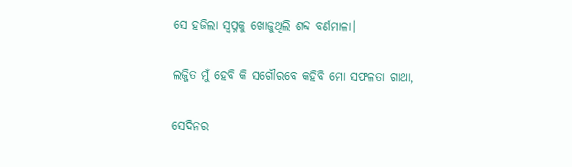ସେ ହଜିଲା ସ୍ୱପ୍ନକୁ ଖୋଜୁଥିଲି ଶବ୍ଦ ବର୍ଣମାଳା।

ଲଜ୍ଜିତ ମୁଁ ହେବି କି ସଗୌରବେ କହିବି ମୋ ସଫଳତା ଗାଥା,

ସେଦିନର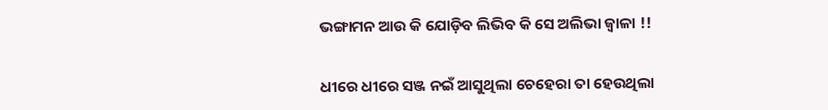ଭଙ୍ଗାମନ ଆଉ କି ଯୋଡ଼ିବ ଲିଭିବ କି ସେ ଅଲିଭା ଜ୍ବାଳା !!


ଧୀରେ ଧୀରେ ସଞ୍ଜ ନଇଁ ଆସୁଥିଲା ଚେହେରା ତା ହେଉଥିଲା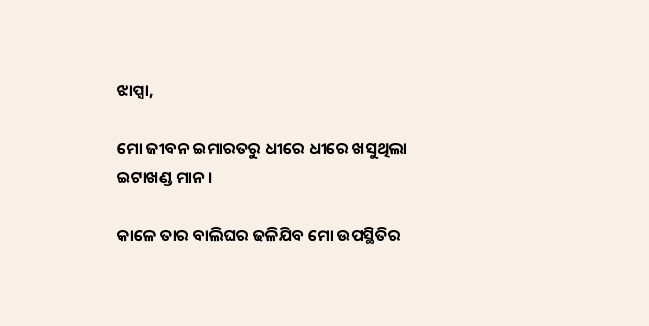ଝାପ୍ସା,

ମୋ ଜୀବନ ଇମାରତରୁ ଧୀରେ ଧୀରେ ଖସୁଥିଲା ଇଟାଖଣ୍ଡ ମାନ।

କାଳେ ତାର ବାଲିଘର ଢଳିଯିବ ମୋ ଉପସ୍ଥିତିର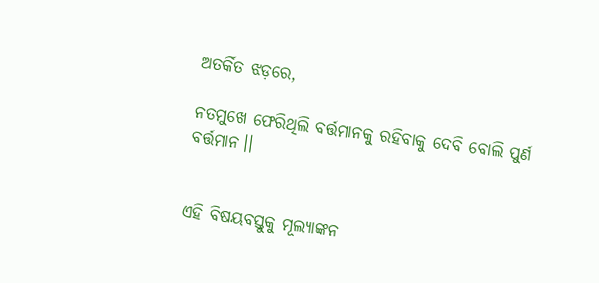ଅତର୍କିତ ଝଡ଼ରେ,

ନତମୁଖେ ଫେରିଥିଲି ବର୍ତ୍ତମାନକୁ ରହିବାକୁ ଦେବି ବୋଲି ପୁର୍ଣ ବର୍ତ୍ତମାନ।।


ଏହି ବିଷୟବସ୍ତୁକୁ ମୂଲ୍ୟାଙ୍କନ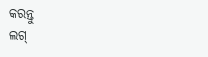କରନ୍ତୁ
ଲଗ୍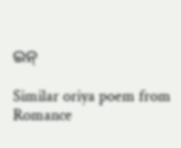ଇନ୍

Similar oriya poem from Romance